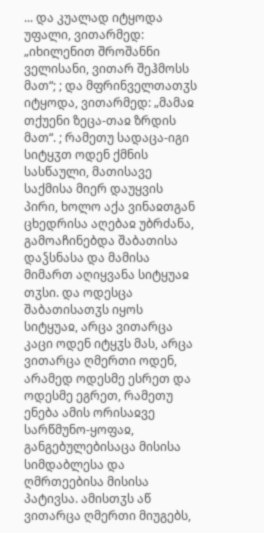... და კუალად იტყოდა უფალი, ვითარმედ: „იხილენით შროშანნი ველისანი, ვითარ შეჰმოსს მათ“; ; და მფრინველთათჳს იტყოდა, ვითარმედ: „მამაჲ თქუენი ზეცა-თაჲ ზრდის მათ“. ; რამეთუ სადაცა-იგი სიტყჳთ ოდენ ქმნის სასწაული, მათისავე საქმისა მიერ დაუყვის პირი, ხოლო აქა ვინაჲთგან ცხედრისა აღებაჲ უბრძანა, გამოაჩინებდა შაბათისა დაჴსნასა და მამისა მიმართ აღიყვანა სიტყუაჲ თჳსი. და ოდესცა შაბათისათჳს იყოს სიტყუაჲ, არცა ვითარცა კაცი ოდენ იტყჳს მას, არცა ვითარცა ღმერთი ოდენ, არამედ ოდესმე ესრეთ და ოდესმე ეგრეთ, რამეთუ ენება ამის ორისაჲვე სარწმუნო-ყოფაჲ, განგებულებისაცა მისისა სიმდაბლესა და ღმრთეებისა მისისა პატივსა. ამისთჳს აწ ვითარცა ღმერთი მიუგებს,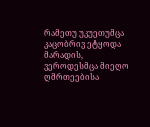რამეთუ უკუეთუმცა კაცობრივ ეტყოდა მარადის, ვეროდესმცა მიეღო ღმრთეებისა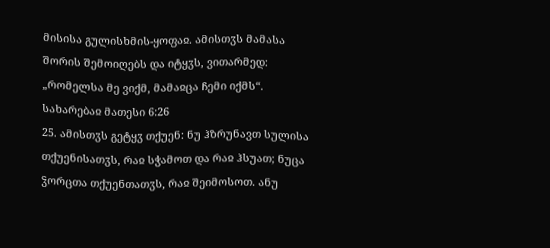მისისა გულისხმის-ყოფაჲ. ამისთჳს მამასა შორის შემოიღებს და იტყჳს, ვითარმედ: „რომელსა მე ვიქმ, მამაჲცა ჩემი იქმს“.
სახარებაჲ მათესი 6:26
25. ამისთჳს გეტყჳ თქუენ: ნუ ჰზრუნავთ სულისა თქუენისათჳს, რაჲ სჭამოთ და რაჲ ჰსუათ; ნუცა ჴორცთა თქუენთათჳს, რაჲ შეიმოსოთ. ანუ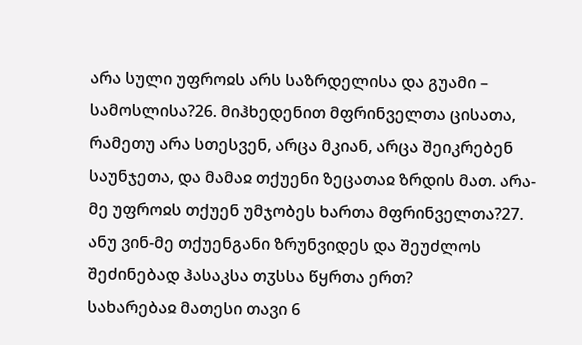არა სული უფროჲს არს საზრდელისა და გუამი – სამოსლისა?26. მიჰხედენით მფრინველთა ცისათა, რამეთუ არა სთესვენ, არცა მკიან, არცა შეიკრებენ საუნჯეთა, და მამაჲ თქუენი ზეცათაჲ ზრდის მათ. არა-მე უფროჲს თქუენ უმჯობეს ხართა მფრინველთა?27. ანუ ვინ-მე თქუენგანი ზრუნვიდეს და შეუძლოს შეძინებად ჰასაკსა თჳსსა წყრთა ერთ?
სახარებაჲ მათესი თავი 6